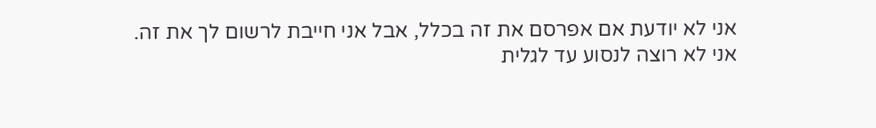אני לא יודעת אם אפרסם את זה בכלל, אבל אני חייבת לרשום לך את זה.
אני לא רוצה לנסוע עד לגלית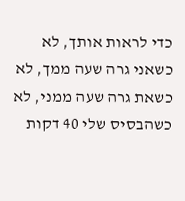כדי לראות אותך, לא כשאני גרה שעה ממך, לא כשאת גרה שעה ממני, לא כשהבסיס שלי 40 דקות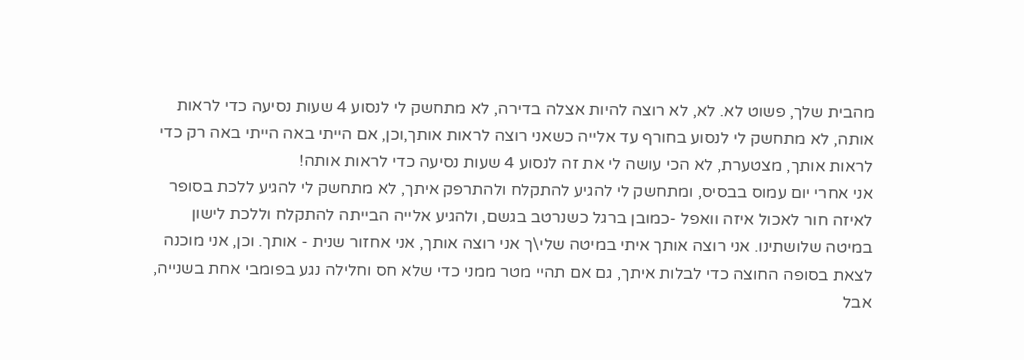מהבית שלך, פשוט לא. לא, לא רוצה להיות אצלה בדירה, לא מתחשק לי לנסוע 4 שעות נסיעה כדי לראות אותה, לא מתחשק לי לנסוע בחורף עד אלייה כשאני רוצה לראות אותך,וכן, אם הייתי באה הייתי באה רק כדי לראות אותך, מצטערת, לא הכי עושה לי את זה לנסוע 4 שעות נסיעה כדי לראות אותה!
אני אחרי יום עמוס בבסיס, ומתחשק לי להגיע להתקלח ולהתרפק איתך, לא מתחשק לי להגיע ללכת בסופר לאיזה חור לאכול איזה וואפל -כמובן ברגל כשנרטב בגשם, ולהגיע אלייה הבייתה להתקלח וללכת לישון במיטה שלושתינו. אני רוצה אותך איתי במיטה שלי\ך אני רוצה אותך, אני אחזור שנית - אותך. וכן, אני מוכנה לצאת בסופה החוצה כדי לבלות איתך, גם אם תהיי מטר ממני כדי שלא חס וחלילה נגע בפומבי אחת בשנייה, אבל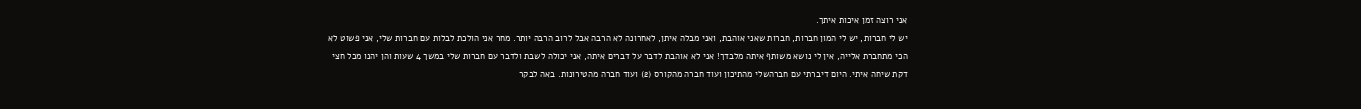אני רוצה זמן איכות איתך.
יש לי חברות, יש לי המון חברות, חברות שאני אוהבת, ואני מבלה איתן, לאחרונה לא הרבה אבל לרוב הרבה יותר. מחר אני הולכת לבלות עם חברות שלי, אני פשוט לא הכי מתחברת אלייה, אין לי נושא משותף איתה מלבדך! אני לא אוהבת לדבר על דברים איתה, אני יכולה לשבת ולדבר עם חברות שלי במשך 4 שעות והן יהנו מכל חצי דקת שיחה איתי. היום דיברתי עם חברהשלי מהתיכון ועוד חברה מהקורס (2) ועוד חברה מהטירונות. באה לבקר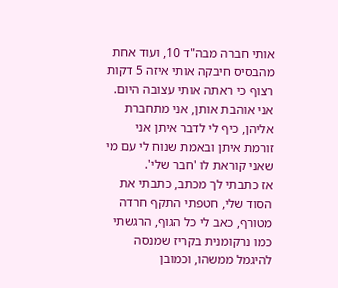אותי חברה מבה"ד 10, ועוד אחת מהבסיס חיבקה אותי איזה 5 דקות רצוף כי ראתה אותי עצובה היום. אני אוהבת אותן, אני מתחברת אליהן, כיף לי לדבר איתן אני זורמת איתן ובאמת שנוח לי עם מי שאני קוראת לו 'חבר שלי'.
אז כתבתי לך מכתב, כתבתי את הסוד שלי, חטפתי התקף חרדה מטורף, כאב לי כל הגוף, הרגשתי כמו נרקומנית בקריז שמנסה להיגמל ממשהו, וכמובן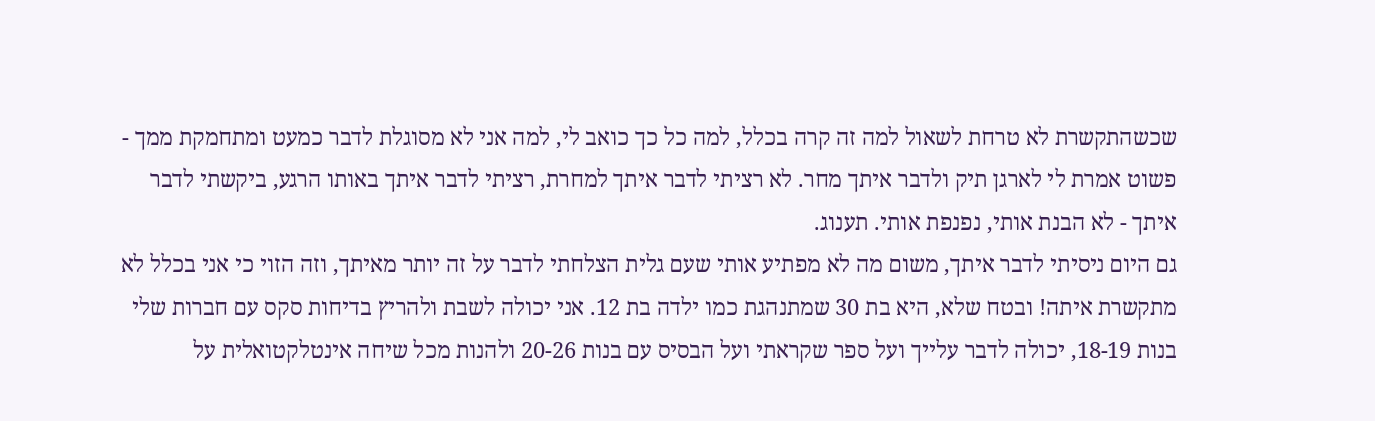שכשהתקשרת לא טרחת לשאול למה זה קרה בכלל, למה כל כך כואב לי, למה אני לא מסוגלת לדבר כמעט ומתחמקת ממך - פשוט אמרת לי לארגן תיק ולדבר איתך מחר. לא רציתי לדבר איתך למחרת, רציתי לדבר איתך באותו הרגע, ביקשתי לדבר איתך - לא הבנת אותי, נפנפת אותי. תענוג.
גם היום ניסיתי לדבר איתך, משום מה לא מפתיע אותי שעם גלית הצלחתי לדבר על זה יותר מאיתך, וזה הזוי כי אני בכלל לא מתקשרת איתה! ובטח שלא, היא בת 30 שמתנהגת כמו ילדה בת 12. אני יכולה לשבת ולהריץ בדיחות סקס עם חברות שלי בנות 18-19, יכולה לדבר עלייך ועל ספר שקראתי ועל הבסיס עם בנות 20-26 ולהנות מכל שיחה אינטלקטואלית על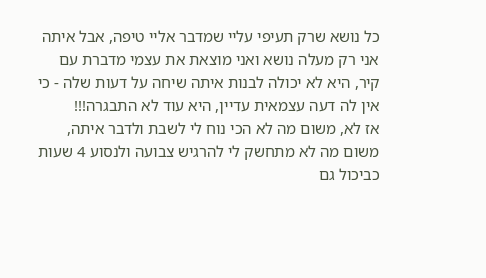כל נושא שרק תעיפי עליי שמדבר אליי טיפה, אבל איתה אני רק מעלה נושא ואני מוצאת את עצמי מדברת עם קיר, היא לא יכולה לבנות איתה שיחה על דעות שלה - כי אין לה דעה עצמאית עדיין, היא עוד לא התבגרה!!!
אז לא, משום מה לא הכי נוח לי לשבת ולדבר איתה, משום מה לא מתחשק לי להרגיש צבועה ולנסוע 4 שעות כביכול גם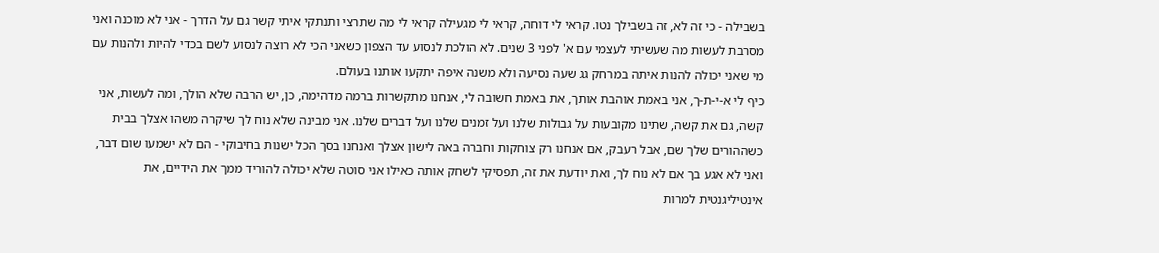בשבילה - כי זה לא, זה בשבילך נטו. קראי לי דוחה, קראי לי מגעילה קראי לי מה שתרצי ותנתקי איתי קשר גם על הדרך - אני לא מוכנה ואני מסרבת לעשות מה שעשיתי לעצמי עם א' לפני 3 שנים. לא הולכת לנסוע עד הצפון כשאני הכי לא רוצה לנסוע לשם בכדי להיות ולהנות עם מי שאני יכולה להנות איתה במרחק גג שעה נסיעה ולא משנה איפה יתקעו אותנו בעולם.
כיף לי א-י-ת-ך, אני באמת אוהבת אותך, את באמת חשובה לי, אנחנו מתקשרות ברמה מדהימה, כן, יש הרבה שלא הולך, ומה לעשות, אני קשה, גם את קשה, שתינו מקובעות על גבולות שלנו ועל זמנים שלנו ועל דברים שלנו. אני מבינה שלא נוח לך שיקרה משהו אצלך בבית כשההורים שלך שם, אבל רעבק, אם אנחנו רק צוחקות וחברה באה לישון אצלך ואנחנו בסך הכל ישנות בחיבוקי - הם לא ישמעו שום דבר, ואני לא אגע בך אם לא נוח לך, ואת יודעת את זה, תפסיקי לשחק אותה כאילו אני סוטה שלא יכולה להוריד ממך את הידיים, את אינטיליגנטית למרות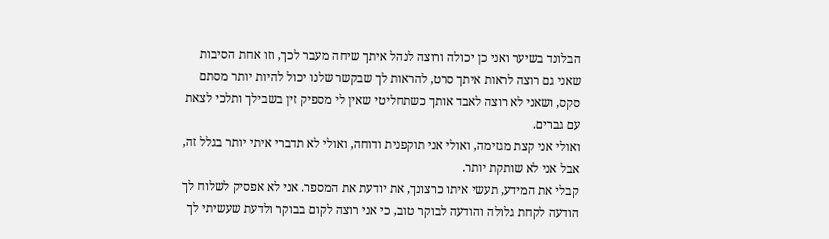הבלונד בשיער ואני כן יכולה ורוצה לנהל איתך שיחה מעבר לכך, וזו אחת הסיבות שאני גם רוצה לראות איתך סרט, להראות לך שבקשר שלנו יכול להיות יותר מסתם סקס, ושאני לא רוצה לאבד אותך כשתחליטי שאין לי מספיק זין בשבילך ותלכי לצאת עם גברים.
ואולי אני קצת מגזימה, ואולי אני תוקפנית ודוחה, ואולי לא תדברי איתי יותר בגלל זה,
אבל אני לא שותקת יותר.
קבלי את המידע, תעשי איתו כרצונך, את יודעת את המספר. אני לא אפסיק לשלוח לך הודעה לקחת גלולה והודעה לבוקר טוב, כי אני רוצה לקום בבוקר ולדעת שעשיתי לך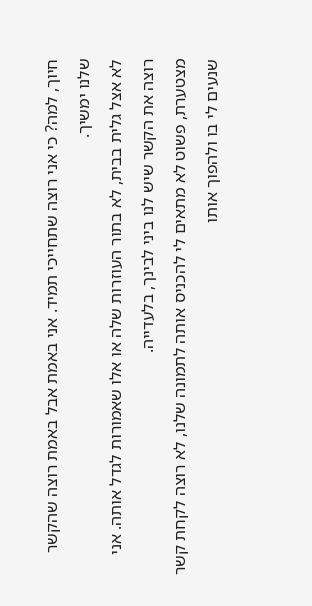חיוך, למה? כי אני רוצה שתחייכי תמיד. אני באמת אבל באמת רוצה שהקשר שלנו ימשיך.
לא אצל גלית בבית, לא בתור העוזרות שלה או אלו שאמורות לגדל אותה. אני רוצה את הקשר שיש לנו ביני לבינך, בלעדייה.
מצטערת, פשוט לא מתאים לי להכניס אותה לתמונה שלנו, לא רוצה לקחת קשר שנעים לי בו ולהפוך אותו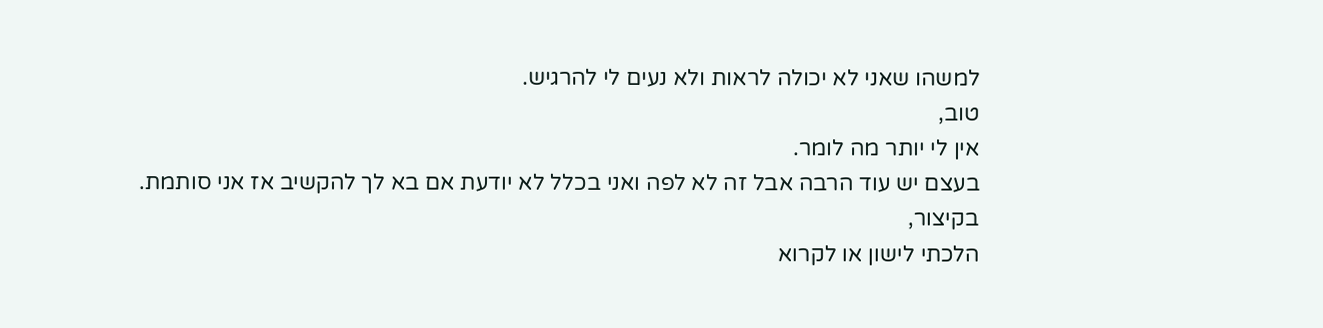למשהו שאני לא יכולה לראות ולא נעים לי להרגיש.
טוב,
אין לי יותר מה לומר.
בעצם יש עוד הרבה אבל זה לא לפה ואני בכלל לא יודעת אם בא לך להקשיב אז אני סותמת.
בקיצור,
הלכתי לישון או לקרוא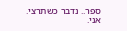ספר.. נדבר כשתרצי.
אני.